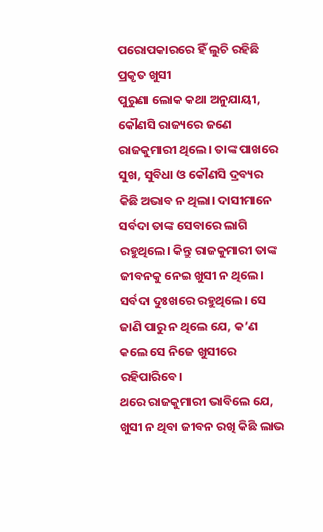ପରୋପକାରରେ ହିଁ ଲୁଚି ରହିଛି ପ୍ରକୃତ ଖୁସୀ
ପୁରୁଣା ଲୋକ କଥା ଅନୁଯାୟୀ, କୌଣସି ରାଜ୍ୟରେ ଜଣେ ରାଜକୁମାରୀ ଥିଲେ। ତାଙ୍କ ପାଖରେ ସୁଖ, ସୁବିଧା ଓ କୌଣସି ଦ୍ରବ୍ୟର କିଛି ଅଭାବ ନ ଥିଲା। ଦାସୀମାନେ ସର୍ବଦା ତାଙ୍କ ସେବାରେ ଲାଗି ରହୁଥିଲେ। କିନ୍ତୁ ରାଜକୁମାରୀ ତାଙ୍କ ଜୀବନକୁ ନେଇ ଖୁସୀ ନ ଥିଲେ। ସର୍ବଦା ଦୁଃଖରେ ରହୁଥିଲେ। ସେ ଜାଣି ପାରୁ ନ ଥିଲେ ଯେ, କ’ଣ କଲେ ସେ ନିଜେ ଖୁସୀରେ ରହିପାରିବେ।
ଥରେ ରାଜକୁମାରୀ ଭାବିଲେ ଯେ, ଖୁସୀ ନ ଥିବା ଜୀବନ ରଖି କିଛି ଲାଭ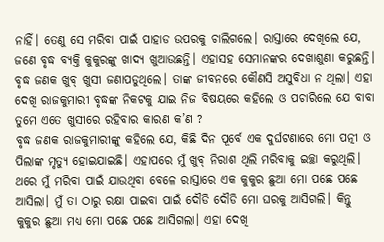ନାହିଁ। ତେଣୁ ସେ ମରିବା ପାଇଁ ପାହାଡ ଉପରକୁ ଚାଲିଗଲେ। ରାସ୍ତାରେ ଦେଖିଲେ ଯେ, ଜଣେ ବୃଦ୍ଧ ବ୍ୟକ୍ତି କୁକୁରଙ୍କୁ ଖାଦ୍ୟ ଖୁଆଉଛନ୍ତି। ଏହାସହ ସେମାନଙ୍କର ଦେଖାଶୁଣା କରୁଛନ୍ତି। ବୃଦ୍ଧ ଜଣକ ଖୁବ୍ ଖୁସୀ ଜଣାପଡୁଥିଲେ। ତାଙ୍କ ଜୀବନରେ କୌଣସି ଅସୁବିଧା ନ ଥିଲା। ଏହା ଦେଖି ରାଜକୁମାରୀ ବୃଦ୍ଧଙ୍କ ନିକଟକୁ ଯାଇ ନିଜ ବିଷୟରେ କହିଲେ ଓ ପଚାରିଲେ ଯେ ବାବା ତୁମେ ଏତେ ଖୁସୀରେ ରହିବାର କାରଣ କ’ଣ ?
ବୃଦ୍ଧ ଜଣକ ରାଜକୁମାରୀଙ୍କୁ କହିଲେ ଯେ, କିଛି ଦିନ ପୂର୍ବେ ଏକ ଦୁର୍ଘଟଣାରେ ମୋ ପତ୍ନୀ ଓ ପିଲାଙ୍କ ମୃତ୍ୟୁ ହୋଇଯାଇଛି। ଏହାପରେ ମୁଁ ଖୁବ୍ ନିରାଶ ଥିଲି ମରିବାକୁ ଇଚ୍ଛା କରୁଥିଲି। ଥରେ ମୁଁ ମରିବା ପାଇଁ ଯାଉଥିବା ବେଳେ ରାସ୍ତାରେ ଏକ କୁକୁର ଛୁଆ ମୋ ପଛେ ପଛେ ଆସିଲା। ମୁଁ ତା ଠାରୁ ରକ୍ଷା ପାଇବା ପାଇଁ ଦୌଡି ଦୌଡି ମୋ ଘରକୁ ଆସିଗଲି। କିନ୍ତୁ କୁକୁର ଛୁଆ ମଧ୍ୟ ମୋ ପଛେ ପଛେ ଆସିଗଲା। ଏହା ଦେଖି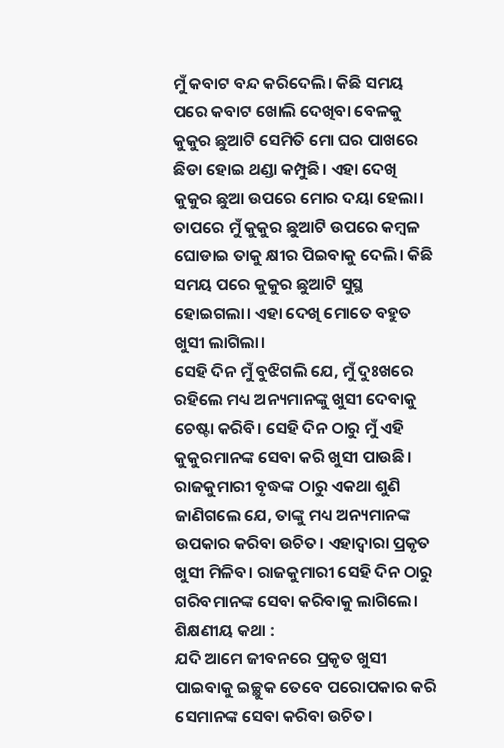ମୁଁ କବାଟ ବନ୍ଦ କରିଦେଲି। କିଛି ସମୟ ପରେ କବାଟ ଖୋଲି ଦେଖିବା ବେଳକୁ କୁକୁର ଛୁଆଟି ସେମିତି ମୋ ଘର ପାଖରେ ଛିଡା ହୋଇ ଥଣ୍ଡା କମ୍ପୁଛି। ଏହା ଦେଖି କୁକୁର ଛୁଆ ଉପରେ ମୋର ଦୟା ହେଲା। ତାପରେ ମୁଁ କୁକୁର ଛୁଆଟି ଉପରେ କମ୍ବଳ ଘୋଡାଇ ତାକୁ କ୍ଷୀର ପିଇବାକୁ ଦେଲି। କିଛି ସମୟ ପରେ କୁକୁର ଛୁଆଟି ସୁସ୍ଥ ହୋଇଗଲା। ଏହା ଦେଖି ମୋତେ ବହୁତ ଖୁସୀ ଲାଗିଲା।
ସେହି ଦିନ ମୁଁ ବୁଝିଗଲି ଯେ, ମୁଁ ଦୁଃଖରେ ରହିଲେ ମଧ୍ୟ ଅନ୍ୟମାନଙ୍କୁ ଖୁସୀ ଦେବାକୁ ଚେଷ୍ଟା କରିବି। ସେହି ଦିନ ଠାରୁ ମୁଁ ଏହି କୁକୁରମାନଙ୍କ ସେବା କରି ଖୁସୀ ପାଉଛି।
ରାଜକୁମାରୀ ବୃଦ୍ଧଙ୍କ ଠାରୁ ଏକଥା ଶୁଣି ଜାଣିଗଲେ ଯେ, ତାଙ୍କୁ ମଧ୍ୟ ଅନ୍ୟମାନଙ୍କ ଉପକାର କରିବା ଉଚିତ। ଏହାଦ୍ବାରା ପ୍ରକୃତ ଖୁସୀ ମିଳିବ। ରାଜକୁମାରୀ ସେହି ଦିନ ଠାରୁ ଗରିବମାନଙ୍କ ସେବା କରିବାକୁ ଲାଗିଲେ।
ଶିକ୍ଷଣୀୟ କଥା :
ଯଦି ଆମେ ଜୀବନରେ ପ୍ରକୃତ ଖୁସୀ ପାଇବାକୁ ଇଚ୍ଛୁକ ତେବେ ପରୋପକାର କରି ସେମାନଙ୍କ ସେବା କରିବା ଉଚିତ।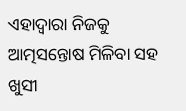ଏହାଦ୍ବାରା ନିଜକୁ ଆତ୍ମସନ୍ତୋଷ ମିଳିବା ସହ ଖୁସୀ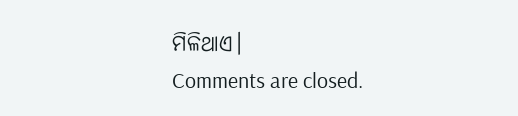ମିଳିଥାଏ।
Comments are closed.